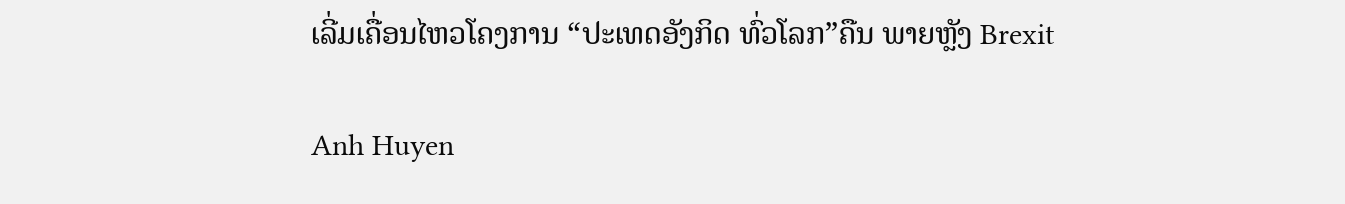ເລີ່ມເຄື່ອນໄຫວໂຄງການ “ປະເທດອັງກິດ ທົ່ວໂລກ”ຄືນ ພາຍຫຼັງ Brexit

Anh Huyen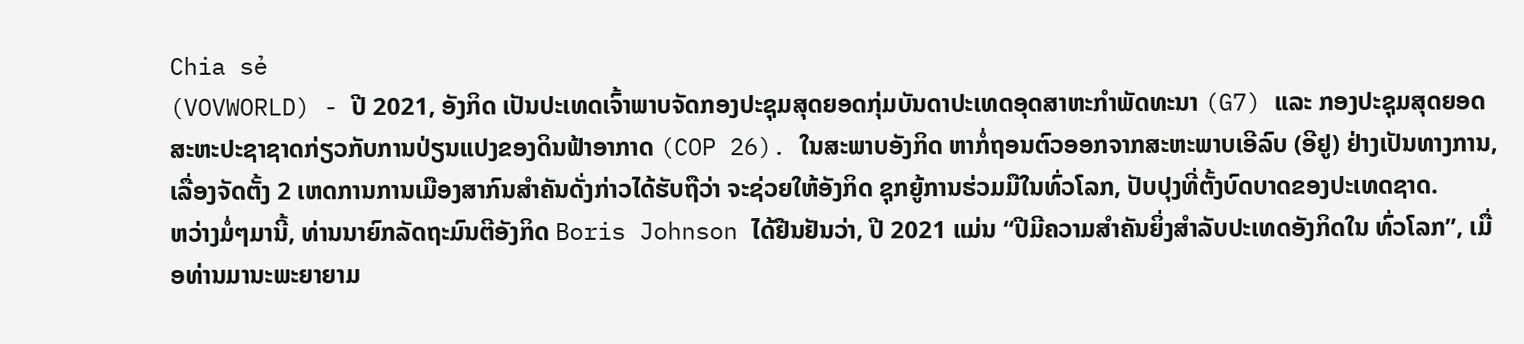Chia sẻ
(VOVWORLD) - ປີ 2021, ອັງກິດ ເປັນປະເທດເຈົ້າພາບຈັດກອງປະຊຸມສຸດຍອດກຸ່ມບັນດາປະເທດອຸດສາຫະກຳພັດທະນາ (G7) ແລະ ກອງປະຊຸມສຸດຍອດສະຫະປະຊາຊາດກ່ຽວກັບການປ່ຽນແປງຂອງດິນຟ້າອາກາດ (COP 26). ໃນສະພາບອັງກິດ ຫາກໍ່ຖອນຕົວອອກຈາກສະຫະພາບເອີລົບ (ອີຢູ) ຢ່າງເປັນທາງການ, ເລື່ອງຈັດຕັ້ງ 2 ເຫດການການເມືອງສາກົນສຳຄັນດັ່ງກ່າວໄດ້ຮັບຖືວ່າ ຈະຊ່ວຍໃຫ້ອັງກິດ ຊຸກຍູ້ການຮ່ວມມືໃນທົ່ວໂລກ, ປັບປຸງທີ່ຕັ້ງບົດບາດຂອງປະເທດຊາດ.
ຫວ່າງມໍ່ໆມານີ້, ທ່ານນາຍົກລັດຖະມົນຕີອັງກິດ Boris Johnson ໄດ້ຢືນຢັນວ່າ, ປີ 2021 ແມ່ນ “ປີມີຄວາມສຳຄັນຍິ່ງສຳລັບປະເທດອັງກິດໃນ ທົ່ວໂລກ”, ເມື່ອທ່ານມານະພະຍາຍາມ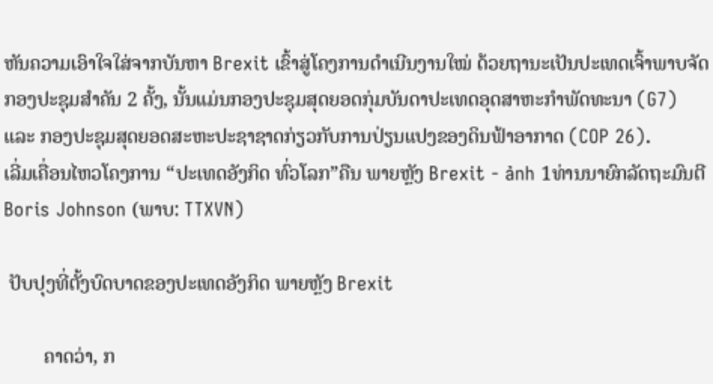ຫັນຄວາມເອົາໃຈໃສ່ຈາກບັນຫາ Brexit ເຂົ້າສູ່ໂຄງການດຳເນີນງານໃໝ່ ດ້ວຍຖານະເປັນປະເທດເຈົ້າພາບຈັດກອງປະຊຸມສຳຄັນ 2 ຄັ້ງ, ນັ້ນແມ່ນກອງປະຊຸມສຸດຍອດກຸ່ມບັນດາປະເທດອຸດສາຫະກຳພັດທະນາ (G7) ແລະ ກອງປະຊຸມສຸດຍອດສະຫະປະຊາຊາດກ່ຽວກັບການປ່ຽນແປງຂອງດິນຟ້າອາກາດ (COP 26).
ເລີ່ມເຄື່ອນໄຫວໂຄງການ “ປະເທດອັງກິດ ທົ່ວໂລກ”ຄືນ ພາຍຫຼັງ Brexit - ảnh 1ທ່ານນາຍົກລັດຖະມົນຕີ Boris Johnson (ພາບ: TTXVN)

 ປັບປຸງທີ່ຕັ້ງບົດບາດຂອງປະເທດອັງກິດ ພາຍຫຼັງ Brexit

        ຄາດວ່າ, ກ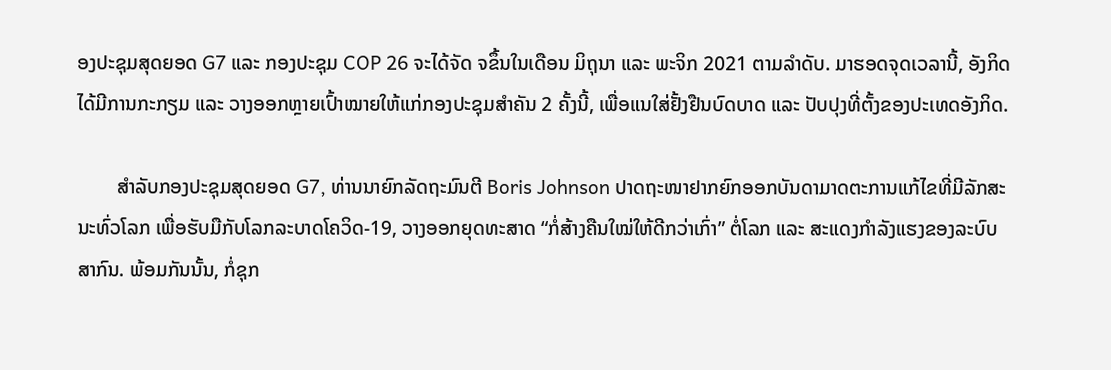ອງປະຊຸມສຸດຍອດ G7 ແລະ ກອງປະຊຸມ COP 26 ຈະໄດ້ຈັດ ຈຂຶ້ນໃນເດືອນ ມິຖຸນາ ແລະ ພະຈິກ 2021 ຕາມລຳດັບ. ມາຮອດຈຸດເວລານີ້, ອັງກິດ ໄດ້ມີການກະກຽມ ແລະ ວາງອອກຫຼາຍເປົ້າໝາຍໃຫ້ແກ່ກອງປະຊຸມສຳຄັນ 2 ຄັ້ງນີ້, ເພື່ອແນໃສ່ຢັ້ງຢືນບົດບາດ ແລະ ປັບປຸງທີ່ຕັ້ງຂອງປະເທດອັງກິດ.

        ສຳລັບກອງປະຊຸມສຸດຍອດ G7, ທ່ານນາຍົກລັດຖະມົນຕີ Boris Johnson ປາດຖະໜາຢາກຍົກອອກບັນດາມາດຕະການແກ້ໄຂທີ່ມີລັກສະນະທົ່ວໂລກ ເພື່ອຮັບມືກັບໂລກລະບາດໂຄວິດ-19, ວາງອອກຍຸດທະສາດ “ກໍ່ສ້າງຄືນໃໝ່ໃຫ້ດີກວ່າເກົ່າ” ຕໍ່ໂລກ ແລະ ສະແດງກຳລັງແຮງຂອງລະບົບສາກົນ. ພ້ອມກັນນັ້ນ, ກໍ່ຊຸກ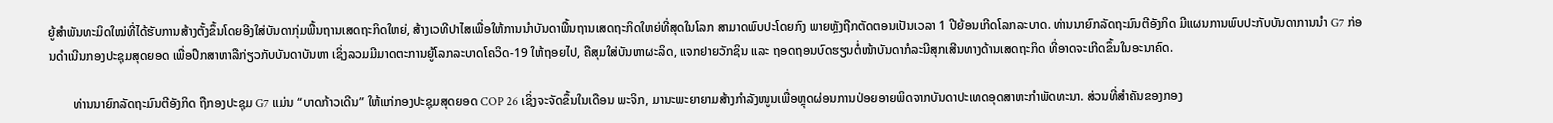ຍູ້ສຳພັນທະມິດໃໝ່ທີ່ໄດ້ຮັບການສ້າງຕັ້ງຂຶ້ນໂດຍອີງໃສ່ບັນດາກຸ່ມພື້ນຖານເສດຖະກິດໃຫຍ່, ສ້າງເວທີປາໄສເພື່ອໃຫ້ການນຳບັນດາພື້ນຖານເສດຖະກິດໃຫຍ່ທີ່ສຸດໃນໂລກ ສາມາດພົບປະໂດຍກົງ ພາຍຫຼັງຖືກຕັດຕອນເປັນເວລາ 1 ປີຍ້ອນເກີດໂລກລະບາດ. ທ່ານນາຍົກລັດຖະມົນຕີອັງກິດ ມີແຜນການພົບປະກັບບັນດາການນຳ G7 ກ່ອນດຳເນີນກອງປະຊຸມສຸດຍອດ ເພື່ອປຶກສາຫາລືກ່ຽວກັບບັນດາບັນຫາ ເຊິ່ງລວມມີມາດຕະການຍູ້ໂລກລະບາດໂຄວິດ-19 ໃຫ້ຖອຍໄປ, ຄືສຸມໃສ່ບັນຫາຜະລິດ, ແຈກຢາຍວັກຊິນ ແລະ ຖອດຖອນບົດຮຽນຕໍ່ໜ້າບັນດາກໍລະນີສຸກເສີນທາງດ້ານເສດຖະກິດ ທີ່ອາດຈະເກີດຂຶ້ນໃນອະນາຄົດ.

        ທ່ານນາຍົກລັດຖະມົນຕີອັງກິດ ຖືກອງປະຊຸມ G7 ແມ່ນ “ບາດກ້າວເດີນ” ໃຫ້ແກ່ກອງປະຊຸມສຸດຍອດ COP 26 ເຊິ່ງຈະຈັດຂຶ້ນໃນເດືອນ ພະຈິກ, ມານະພະຍາຍາມສ້າງກຳລັງໜູນເພື່ອຫຼຸດຜ່ອນການປ່ອຍອາຍພິດຈາກບັນດາປະເທດອຸດສາຫະກຳພັດທະນາ. ສ່ວນທີ່ສຳຄັນຂອງກອງ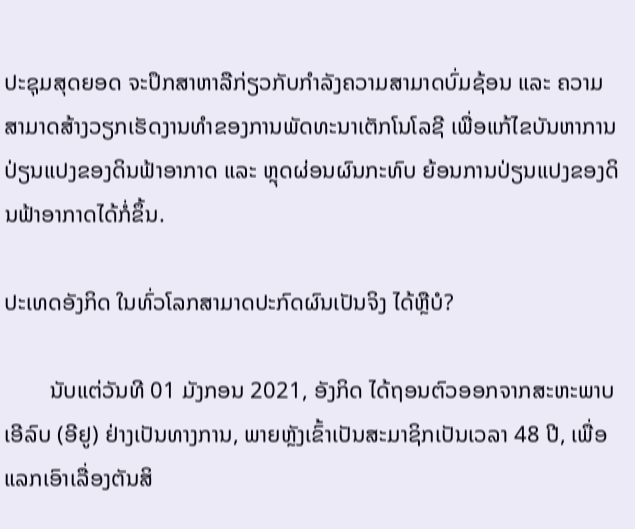ປະຊຸມສຸດຍອດ ຈະປຶກສາຫາລືກ່ຽວກັບກຳລັງຄວາມສາມາດບົ່ມຊ້ອນ ແລະ ຄວາມສາມາດສ້າງວຽກເຮັດງານທຳຂອງການພັດທະນາເຕັກໂນໂລຊີ ເພື່ອແກ້ໄຂບັນຫາການປ່ຽນແປງຂອງດິນຟ້າອາກາດ ແລະ ຫຼຸດຜ່ອນຜົນກະທົບ ຍ້ອນການປ່ຽນແປງຂອງດິນຟ້າອາກາດໄດ້ກໍ່ຂຶ້ນ.

ປະເທດອັງກິດ ໃນທົ່ວໂລກສາມາດປະກົດຜົນເປັນຈິງ ໄດ້ຫຼືບໍ?

        ນັບແຕ່ວັນທີ 01 ມັງກອນ 2021, ອັງກິດ ໄດ້ຖອນຕົວອອກຈາກສະຫະພາບເອີລົບ (ອີຢູ) ຢ່າງເປັນທາງການ, ພາຍຫຼັງເຂົ້າເປັນສະມາຊິກເປັນເວລາ 48 ປີ, ເພື່ອແລກເອົາເລື່ອງຕັນສິ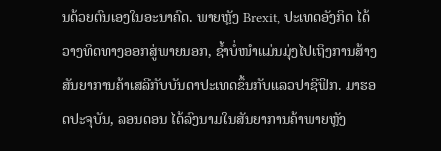ນດ້ວຍຕົນເອງໃນອະນາຄົດ. ພາຍຫຼັງ Brexit, ປະເທດອັງກິດ ໄດ້ວາງທິດທາງອອກສູ່ພາຍນອກ, ຊ້ຳບໍ່ໜຳແມ່ນມຸ່ງໄປເຖິງການສ້າງສັນຍາການຄ້າເສລີກັບບັນດາປະເທດຂຶ້ນກັບແລວປາຊີຟິກ. ມາຮອດປະຈຸບັນ, ລອນດອນ ໄດ້ລົງນາມໃນສັນຍາການຄ້າພາຍຫຼັງ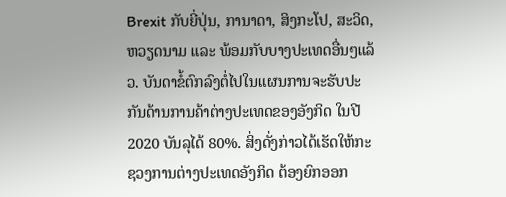Brexit ກັບຍີ່ປຸ່ນ, ການາດາ, ສິງກະໂປ, ສະວິດ, ຫວຽດນາມ ແລະ ພ້ອມກັບບາງປະເທດອື່ນໆແລ້ວ. ບັນດາຂໍ້ຕົກລົງຕໍ່ໄປໃນແຜນການຈະຮັບປະກັນດ້ານການຄ້າຕ່າງປະເທດຂອງອັງກິດ ໃນປີ 2020 ບັນລຸໄດ້ 80%. ສິ່ງດັ່ງກ່າວໄດ້ເຮັດໃຫ້ກະຊວງການຕ່າງປະເທດອັງກິດ ຕ້ອງຍົກອອກ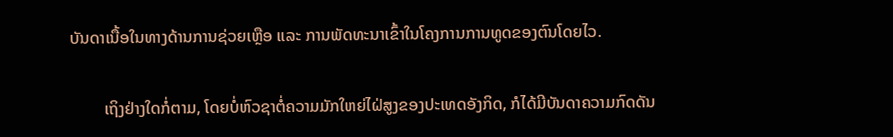ບັນດາເນື້ອໃນທາງດ້ານການຊ່ວຍເຫຼືອ ແລະ ການພັດທະນາເຂົ້າໃນໂຄງການການທູດຂອງຕົນໂດຍໄວ.

        ເຖິງຢ່າງໃດກໍ່ຕາມ, ໂດຍບໍ່ຫົວຊາຕໍ່ຄວາມມັກໃຫຍ່ໄຝ່ສູງຂອງປະເທດອັງກິດ, ກໍໄດ້ມີບັນດາຄວາມກົດດັນ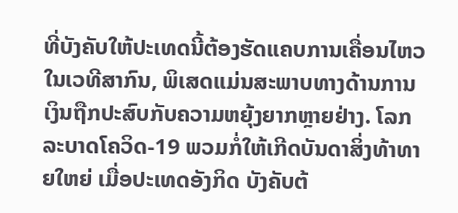ທີ່ບັງຄັບໃຫ້ປະເທດນີ້ຕ້ອງຮັດແຄບການເຄື່ອນໄຫວໃນເວທີສາກົນ, ພິເສດແມ່ນສະພາບທາງດ້ານການເງິນຖືກປະສົບກັບຄວາມຫຍຸ້ງຍາກຫຼາຍຢ່າງ. ໂລກລະບາດໂຄວິດ-19 ພວມກໍ່ໃຫ້ເກີດບັນດາສິ່ງທ້າທາຍໃຫຍ່ ເມື່ອປະເທດອັງກິດ ບັງຄັບຕ້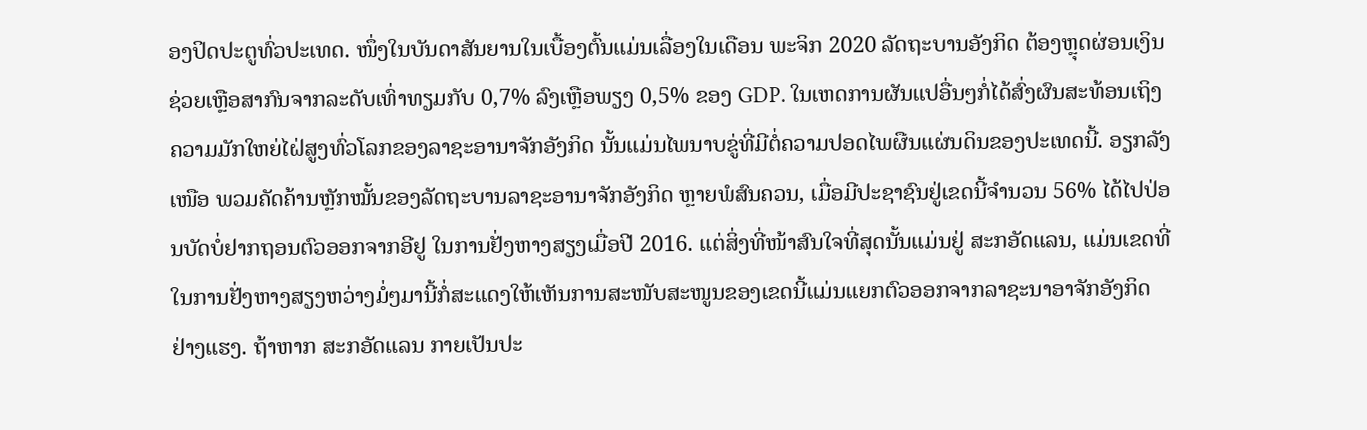ອງປິດປະຕູທົ່ວປະເທດ. ໜຶ່ງໃນບັນດາສັນຍານໃນເບື້ອງຕົ້ນແມ່ນເລື່ອງໃນເດືອນ ພະຈິກ 2020 ລັດຖະບານອັງກິດ ຕ້ອງຫຼຸດຜ່ອນເງິນຊ່ວຍເຫຼືອສາກົນຈາກລະດັບເທົ່າທຽມກັບ 0,7% ລົງເຫຼືອພຽງ 0,5% ຂອງ GDP. ໃນເຫດການຜັນແປອື່ນໆກໍ່ໄດ້ສົ່ງຜົນສະທ້ອນເຖິງຄວາມມັກໃຫຍ່ໄຝ່ສູງທົ່ວໂລກຂອງລາຊະອານາຈັກອັງກິດ ນັ້ນແມ່ນໄພນາບຂູ່ທີ່ມີຕໍ່ຄວາມປອດໄພຜືນແຜ່ນດິນຂອງປະເທດນີ້. ອຽກລັງເໜືອ ພວມຄັດຄ້ານຫຼັກໝັ້ນຂອງລັດຖະບານລາຊະອານາຈັກອັງກິດ ຫຼາຍພໍສົນຄວນ, ເມື່ອມີປະຊາຊົນຢູ່ເຂດນີ້ຈຳນວນ 56% ໄດ້ໄປປ່ອນບັດບໍ່ຢາກຖອນຕົວອອກຈາກອີຢູ ໃນການຢັ່ງຫາງສຽງເມື່ອປີ 2016. ແຕ່ສິ່ງທີ່ໜ້າສົນໃຈທີ່ສຸດນັ້ນແມ່ນຢູ່ ສະກອັດແລນ, ແມ່ນເຂດທີ່ໃນການຢັ່ງຫາງສຽງຫວ່າງມໍ່ໆມານີ້ກໍ່ສະແດງໃຫ້ເຫັນການສະໜັບສະໜູນຂອງເຂດນີ້ແມ່ນແຍກຕົວອອກຈາກລາຊະນາອາຈັກອັງກິດ ຢ່າງແຮງ. ຖ້າຫາກ ສະກອັດແລນ ກາຍເປັນປະ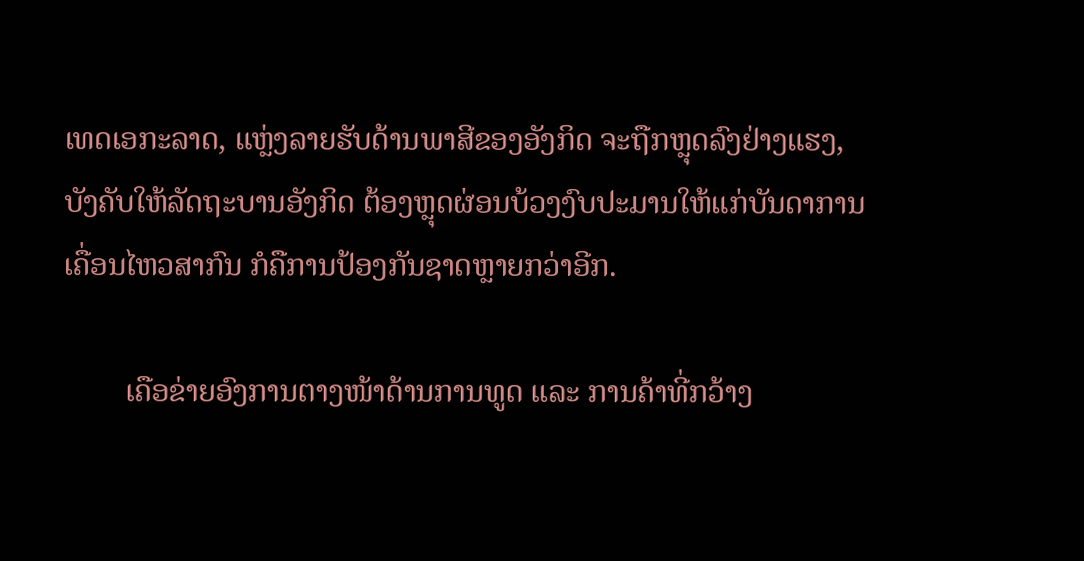ເທດເອກະລາດ, ແຫຼ່ງລາຍຮັບດ້ານພາສີຂອງອັງກິດ ຈະຖືກຫຼຸດລົງຢ່າງແຮງ, ບັງຄັບໃຫ້ລັດຖະບານອັງກິດ ຕ້ອງຫຼຸດຜ່ອນບ້ວງງົບປະມານໃຫ້ແກ່ບັນດາການເຄື່ອນໄຫວສາກົນ ກໍຄືການປ້ອງກັນຊາດຫຼາຍກວ່າອີກ.

        ເຄືອຂ່າຍອົງການຕາງໜ້າດ້ານການທູດ ແລະ ການຄ້າທີ່ກວ້າງ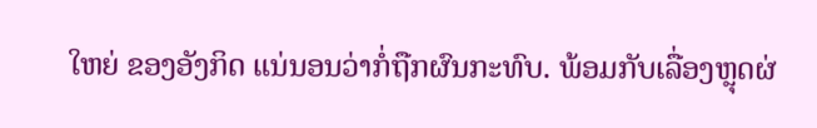ໃຫຍ່ ຂອງອັງກິດ ແນ່ນອນວ່າກໍ່ຖືກຜົນກະທົບ. ພ້ອມກັບເລື່ອງຫຼຸດຜ່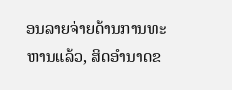ອນລາຍຈ່າຍດ້ານການທະຫານແລ້ວ, ສິດອຳນາດຂ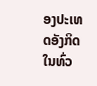ອງປະເທດອັງກິດ ໃນທົ່ວ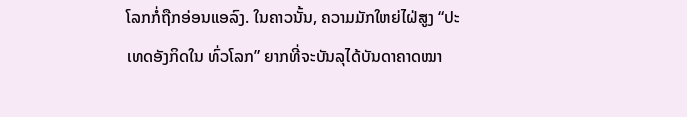ໂລກກໍ່ຖືກອ່ອນແອລົງ. ໃນຄາວນັ້ນ, ຄວາມມັກໃຫຍ່ໄຝ່ສູງ “ປະເທດອັງກິດໃນ ທົ່ວໂລກ” ຍາກທີ່ຈະບັນລຸໄດ້ບັນດາຄາດໝາ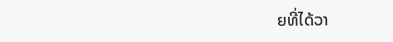ຍທີ່ໄດ້ວາ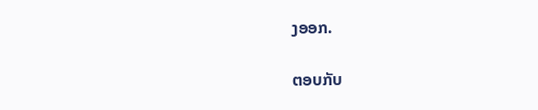ງອອກ.

ຕອບກັບ